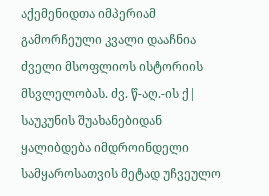აქემენიდთა იმპერიამ გამორჩეული კვალი დააჩნია ძველი მსოფლიოს ისტორიის მსვლელობას. ძვ. წ-აღ.-ის ქ| საუკუნის შუახანებიდან ყალიბდება იმდროინდელი სამყაროსათვის მეტად უჩვეულო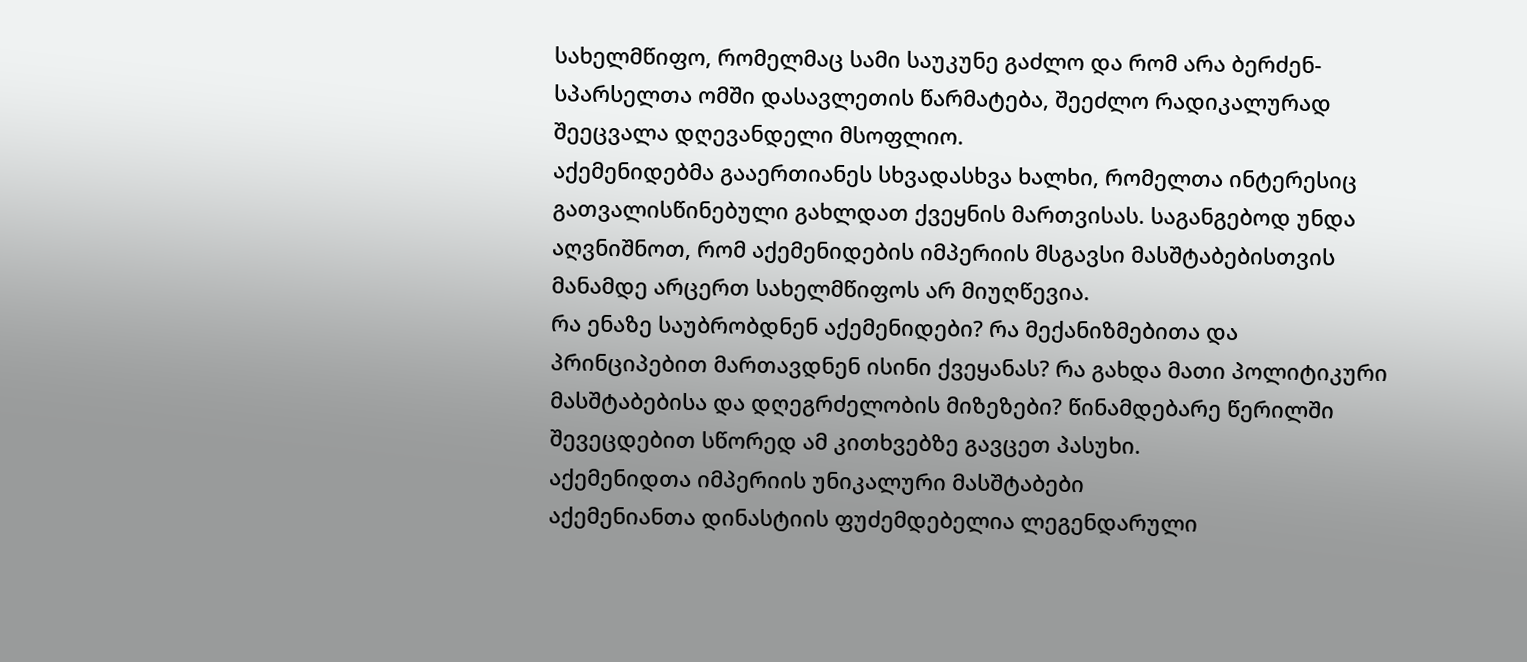სახელმწიფო, რომელმაც სამი საუკუნე გაძლო და რომ არა ბერძენ-სპარსელთა ომში დასავლეთის წარმატება, შეეძლო რადიკალურად შეეცვალა დღევანდელი მსოფლიო.
აქემენიდებმა გააერთიანეს სხვადასხვა ხალხი, რომელთა ინტერესიც გათვალისწინებული გახლდათ ქვეყნის მართვისას. საგანგებოდ უნდა აღვნიშნოთ, რომ აქემენიდების იმპერიის მსგავსი მასშტაბებისთვის მანამდე არცერთ სახელმწიფოს არ მიუღწევია.
რა ენაზე საუბრობდნენ აქემენიდები? რა მექანიზმებითა და პრინციპებით მართავდნენ ისინი ქვეყანას? რა გახდა მათი პოლიტიკური მასშტაბებისა და დღეგრძელობის მიზეზები? წინამდებარე წერილში შევეცდებით სწორედ ამ კითხვებზე გავცეთ პასუხი.
აქემენიდთა იმპერიის უნიკალური მასშტაბები
აქემენიანთა დინასტიის ფუძემდებელია ლეგენდარული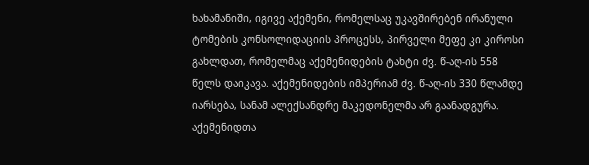ხახამანიში, იგივე აქემენი, რომელსაც უკავშირებენ ირანული ტომების კონსოლიდაციის პროცესს, პირველი მეფე კი კიროსი გახლდათ, რომელმაც აქემენიდების ტახტი ძვ. წ-აღ-ის 558 წელს დაიკავა. აქემენიდების იმპერიამ ძვ. წ-აღ-ის 330 წლამდე იარსება, სანამ ალექსანდრე მაკედონელმა არ გაანადგურა.
აქემენიდთა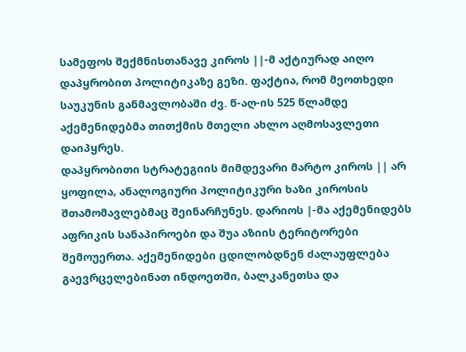სამეფოს შექმნისთანავე კიროს ||-მ აქტიურად აიღო დაპყრობით პოლიტიკაზე გეზი. ფაქტია, რომ მეოთხედი საუკუნის განმავლობაში ძვ. წ-აღ-ის 525 წლამდე აქემენიდებმა თითქმის მთელი ახლო აღმოსავლეთი დაიპყრეს.
დაპყრობითი სტრატეგიის მიმდევარი მარტო კიროს || არ ყოფილა, ანალოგიური პოლიტიკური ხაზი კიროსის შთამომავლებმაც შეინარჩუნეს. დარიოს |-მა აქემენიდებს აფრიკის სანაპიროები და შუა აზიის ტერიტორები შემოუერთა. აქემენიდები ცდილობდნენ ძალაუფლება გაევრცელებინათ ინდოეთში, ბალკანეთსა და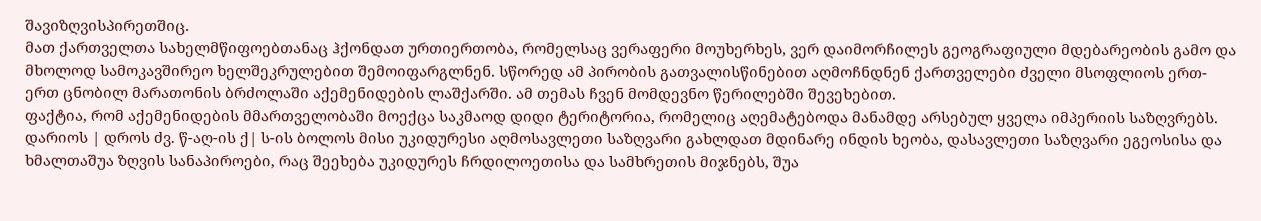შავიზღვისპირეთშიც.
მათ ქართველთა სახელმწიფოებთანაც ჰქონდათ ურთიერთობა, რომელსაც ვერაფერი მოუხერხეს, ვერ დაიმორჩილეს გეოგრაფიული მდებარეობის გამო და მხოლოდ სამოკავშირეო ხელშეკრულებით შემოიფარგლნენ. სწორედ ამ პირობის გათვალისწინებით აღმოჩნდნენ ქართველები ძველი მსოფლიოს ერთ-ერთ ცნობილ მარათონის ბრძოლაში აქემენიდების ლაშქარში. ამ თემას ჩვენ მომდევნო წერილებში შევეხებით.
ფაქტია, რომ აქემენიდების მმართველობაში მოექცა საკმაოდ დიდი ტერიტორია, რომელიც აღემატებოდა მანამდე არსებულ ყველა იმპერიის საზღვრებს. დარიოს | დროს ძვ. წ-აღ-ის ქ| ს-ის ბოლოს მისი უკიდურესი აღმოსავლეთი საზღვარი გახლდათ მდინარე ინდის ხეობა, დასავლეთი საზღვარი ეგეოსისა და ხმალთაშუა ზღვის სანაპიროები, რაც შეეხება უკიდურეს ჩრდილოეთისა და სამხრეთის მიჯნებს, შუა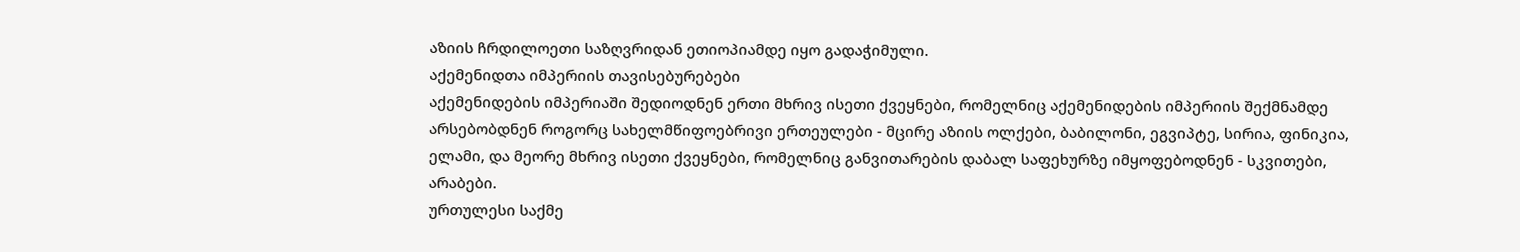აზიის ჩრდილოეთი საზღვრიდან ეთიოპიამდე იყო გადაჭიმული.
აქემენიდთა იმპერიის თავისებურებები
აქემენიდების იმპერიაში შედიოდნენ ერთი მხრივ ისეთი ქვეყნები, რომელნიც აქემენიდების იმპერიის შექმნამდე არსებობდნენ როგორც სახელმწიფოებრივი ერთეულები - მცირე აზიის ოლქები, ბაბილონი, ეგვიპტე, სირია, ფინიკია, ელამი, და მეორე მხრივ ისეთი ქვეყნები, რომელნიც განვითარების დაბალ საფეხურზე იმყოფებოდნენ - სკვითები, არაბები.
ურთულესი საქმე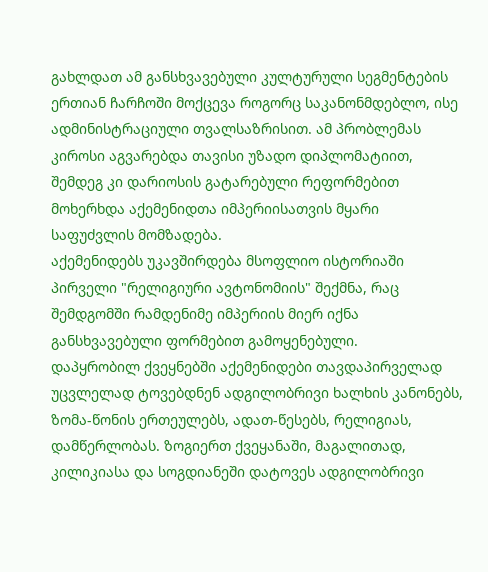გახლდათ ამ განსხვავებული კულტურული სეგმენტების ერთიან ჩარჩოში მოქცევა როგორც საკანონმდებლო, ისე ადმინისტრაციული თვალსაზრისით. ამ პრობლემას კიროსი აგვარებდა თავისი უზადო დიპლომატიით, შემდეგ კი დარიოსის გატარებული რეფორმებით მოხერხდა აქემენიდთა იმპერიისათვის მყარი საფუძვლის მომზადება.
აქემენიდებს უკავშირდება მსოფლიო ისტორიაში პირველი "რელიგიური ავტონომიის" შექმნა, რაც შემდგომში რამდენიმე იმპერიის მიერ იქნა განსხვავებული ფორმებით გამოყენებული.
დაპყრობილ ქვეყნებში აქემენიდები თავდაპირველად უცვლელად ტოვებდნენ ადგილობრივი ხალხის კანონებს, ზომა-წონის ერთეულებს, ადათ-წესებს, რელიგიას, დამწერლობას. ზოგიერთ ქვეყანაში, მაგალითად, კილიკიასა და სოგდიანეში დატოვეს ადგილობრივი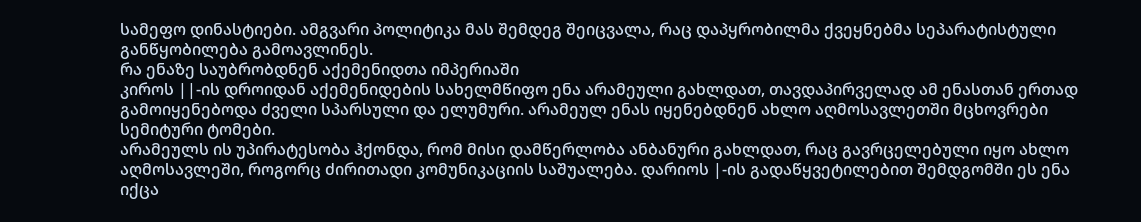სამეფო დინასტიები. ამგვარი პოლიტიკა მას შემდეგ შეიცვალა, რაც დაპყრობილმა ქვეყნებმა სეპარატისტული განწყობილება გამოავლინეს.
რა ენაზე საუბრობდნენ აქემენიდთა იმპერიაში
კიროს ||-ის დროიდან აქემენიდების სახელმწიფო ენა არამეული გახლდათ, თავდაპირველად ამ ენასთან ერთად გამოიყენებოდა ძველი სპარსული და ელუმური. არამეულ ენას იყენებდნენ ახლო აღმოსავლეთში მცხოვრები სემიტური ტომები.
არამეულს ის უპირატესობა ჰქონდა, რომ მისი დამწერლობა ანბანური გახლდათ, რაც გავრცელებული იყო ახლო აღმოსავლეში, როგორც ძირითადი კომუნიკაციის საშუალება. დარიოს |-ის გადაწყვეტილებით შემდგომში ეს ენა იქცა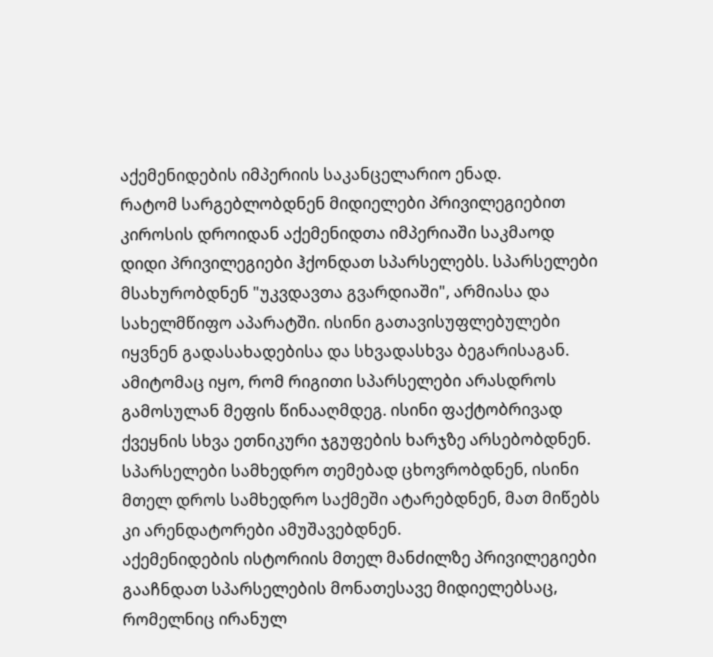აქემენიდების იმპერიის საკანცელარიო ენად.
რატომ სარგებლობდნენ მიდიელები პრივილეგიებით
კიროსის დროიდან აქემენიდთა იმპერიაში საკმაოდ დიდი პრივილეგიები ჰქონდათ სპარსელებს. სპარსელები მსახურობდნენ "უკვდავთა გვარდიაში", არმიასა და სახელმწიფო აპარატში. ისინი გათავისუფლებულები იყვნენ გადასახადებისა და სხვადასხვა ბეგარისაგან. ამიტომაც იყო, რომ რიგითი სპარსელები არასდროს გამოსულან მეფის წინააღმდეგ. ისინი ფაქტობრივად ქვეყნის სხვა ეთნიკური ჯგუფების ხარჯზე არსებობდნენ.
სპარსელები სამხედრო თემებად ცხოვრობდნენ, ისინი მთელ დროს სამხედრო საქმეში ატარებდნენ, მათ მიწებს კი არენდატორები ამუშავებდნენ.
აქემენიდების ისტორიის მთელ მანძილზე პრივილეგიები გააჩნდათ სპარსელების მონათესავე მიდიელებსაც, რომელნიც ირანულ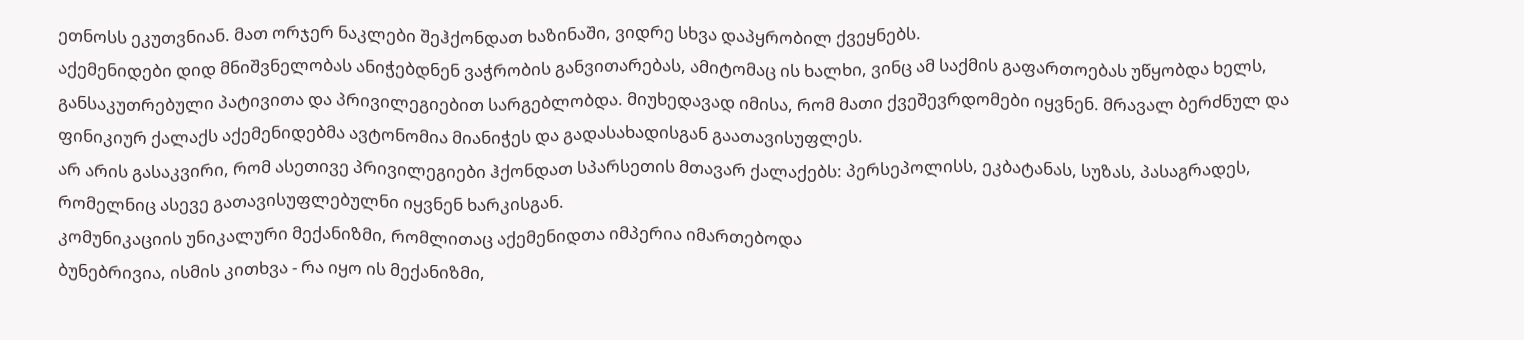ეთნოსს ეკუთვნიან. მათ ორჯერ ნაკლები შეჰქონდათ ხაზინაში, ვიდრე სხვა დაპყრობილ ქვეყნებს.
აქემენიდები დიდ მნიშვნელობას ანიჭებდნენ ვაჭრობის განვითარებას, ამიტომაც ის ხალხი, ვინც ამ საქმის გაფართოებას უწყობდა ხელს, განსაკუთრებული პატივითა და პრივილეგიებით სარგებლობდა. მიუხედავად იმისა, რომ მათი ქვეშევრდომები იყვნენ. მრავალ ბერძნულ და ფინიკიურ ქალაქს აქემენიდებმა ავტონომია მიანიჭეს და გადასახადისგან გაათავისუფლეს.
არ არის გასაკვირი, რომ ასეთივე პრივილეგიები ჰქონდათ სპარსეთის მთავარ ქალაქებს: პერსეპოლისს, ეკბატანას, სუზას, პასაგრადეს, რომელნიც ასევე გათავისუფლებულნი იყვნენ ხარკისგან.
კომუნიკაციის უნიკალური მექანიზმი, რომლითაც აქემენიდთა იმპერია იმართებოდა
ბუნებრივია, ისმის კითხვა - რა იყო ის მექანიზმი,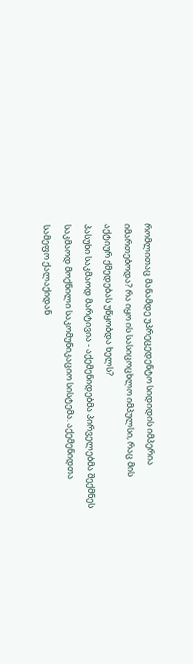რომლითაც მანამდე უპრეცედენტო სიდიდის იმპერია იმართებოდა? რა იყო ის სასიცოცხლო იმპულსი, რაც მის აქტიურ ქმედებას უწყობდა ხელს?
პასუხი საკმაოდ მარტივია - აქემენიდებმა პირველებმა შექმნეს საკმაოდ მოქნილი საკომუნიკაციო სისტემა. აქემენიდთა სამეფო ქალაქიდან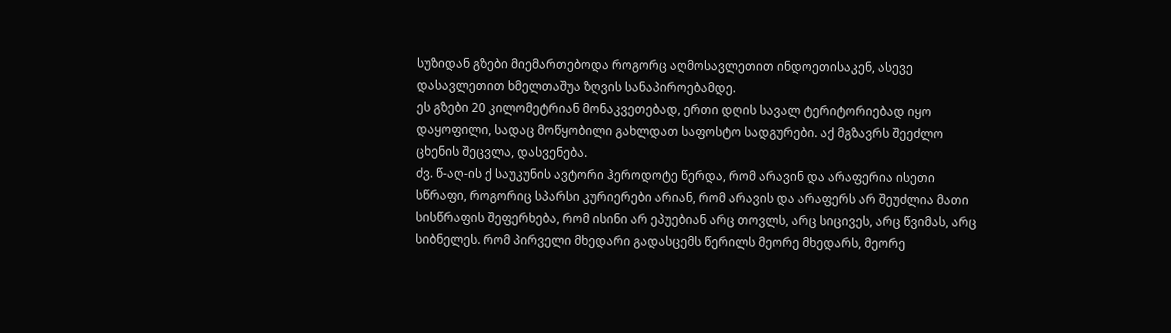სუზიდან გზები მიემართებოდა როგორც აღმოსავლეთით ინდოეთისაკენ, ასევე დასავლეთით ხმელთაშუა ზღვის სანაპიროებამდე.
ეს გზები 20 კილომეტრიან მონაკვეთებად, ერთი დღის სავალ ტერიტორიებად იყო დაყოფილი, სადაც მოწყობილი გახლდათ საფოსტო სადგურები. აქ მგზავრს შეეძლო ცხენის შეცვლა, დასვენება.
ძვ. წ-აღ-ის ქ საუკუნის ავტორი ჰეროდოტე წერდა, რომ არავინ და არაფერია ისეთი სწრაფი, როგორიც სპარსი კურიერები არიან, რომ არავის და არაფერს არ შეუძლია მათი სისწრაფის შეფერხება, რომ ისინი არ ეპუებიან არც თოვლს, არც სიცივეს, არც წვიმას, არც სიბნელეს. რომ პირველი მხედარი გადასცემს წერილს მეორე მხედარს, მეორე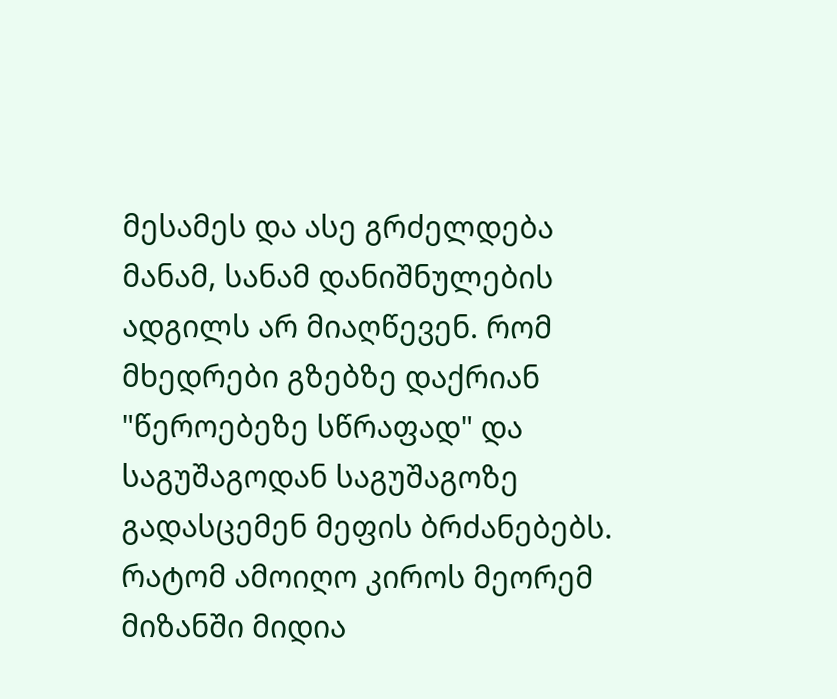მესამეს და ასე გრძელდება მანამ, სანამ დანიშნულების ადგილს არ მიაღწევენ. რომ მხედრები გზებზე დაქრიან "წეროებეზე სწრაფად" და საგუშაგოდან საგუშაგოზე გადასცემენ მეფის ბრძანებებს.
რატომ ამოიღო კიროს მეორემ მიზანში მიდია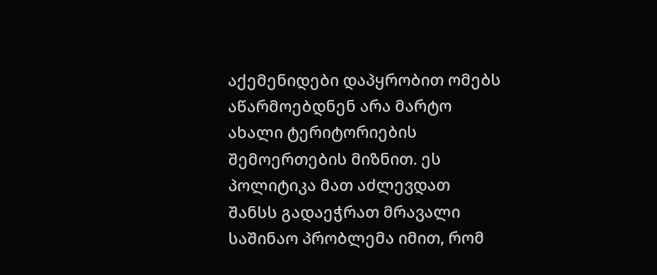აქემენიდები დაპყრობით ომებს აწარმოებდნენ არა მარტო ახალი ტერიტორიების შემოერთების მიზნით. ეს პოლიტიკა მათ აძლევდათ შანსს გადაეჭრათ მრავალი საშინაო პრობლემა იმით, რომ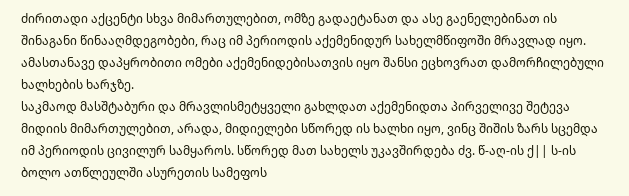ძირითადი აქცენტი სხვა მიმართულებით, ომზე გადაეტანათ და ასე გაენელებინათ ის შინაგანი წინააღმდეგობები, რაც იმ პერიოდის აქემენიდურ სახელმწიფოში მრავლად იყო. ამასთანავე დაპყრობითი ომები აქემენიდებისათვის იყო შანსი ეცხოვრათ დამორჩილებული ხალხების ხარჯზე.
საკმაოდ მასშტაბური და მრავლისმეტყველი გახლდათ აქემენიდთა პირველივე შეტევა მიდიის მიმართულებით, არადა, მიდიელები სწორედ ის ხალხი იყო, ვინც შიშის ზარს სცემდა იმ პერიოდის ცივილურ სამყაროს. სწორედ მათ სახელს უკავშირდება ძვ. წ-აღ-ის ქ|| ს-ის ბოლო ათწლეულში ასურეთის სამეფოს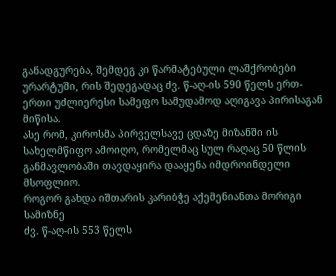განადგურება, შემდეგ კი წარმატებული ლაშქრობები ურარტუში, რის შედეგადაც ძვ. წ-აღ-ის 590 წელს ერთ-ერთი უძლიერესი სამეფო სამუდამოდ აღიგავა პირისაგან მიწისა.
ასე რომ, კიროსმა პირველსავე ცდაზე მიზანში ის სახელმწიფო ამოიღო, რომელმაც სულ რაღაც 50 წლის განმავლობაში თავდაყირა დააყენა იმდროინდელი მსოფლიო.
როგორ გახდა იშთარის კარიბჭე აქემენიანთა მორიგი სამიზნე
ძვ. წ-აღ-ის 553 წელს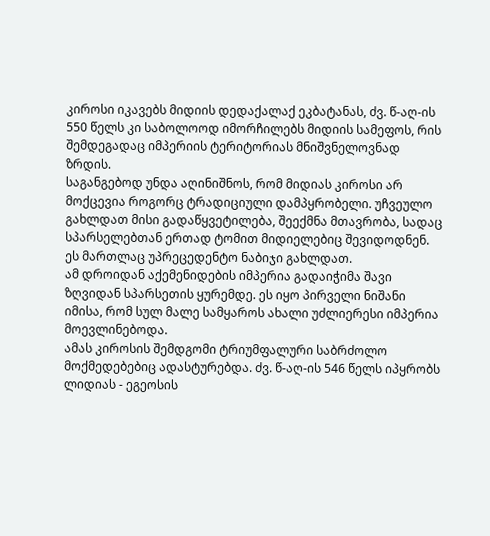კიროსი იკავებს მიდიის დედაქალაქ ეკბატანას, ძვ. წ-აღ-ის 550 წელს კი საბოლოოდ იმორჩილებს მიდიის სამეფოს, რის შემდეგადაც იმპერიის ტერიტორიას მნიშვნელოვნად ზრდის.
საგანგებოდ უნდა აღინიშნოს, რომ მიდიას კიროსი არ მოქცევია როგორც ტრადიციული დამპყრობელი. უჩვეულო გახლდათ მისი გადაწყვეტილება, შეექმნა მთავრობა, სადაც სპარსელებთან ერთად ტომით მიდიელებიც შევიდოდნენ. ეს მართლაც უპრეცედენტო ნაბიჯი გახლდათ.
ამ დროიდან აქემენიდების იმპერია გადაიჭიმა შავი ზღვიდან სპარსეთის ყურემდე. ეს იყო პირველი ნიშანი იმისა, რომ სულ მალე სამყაროს ახალი უძლიერესი იმპერია მოევლინებოდა.
ამას კიროსის შემდგომი ტრიუმფალური საბრძოლო მოქმედებებიც ადასტურებდა. ძვ. წ-აღ-ის 546 წელს იპყრობს ლიდიას - ეგეოსის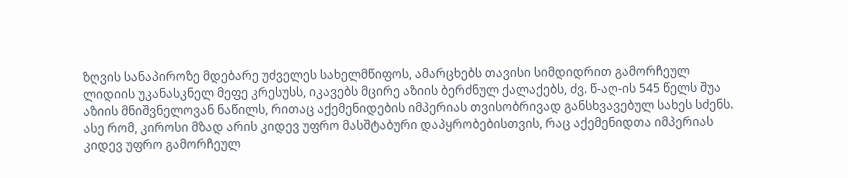ზღვის სანაპიროზე მდებარე უძველეს სახელმწიფოს, ამარცხებს თავისი სიმდიდრით გამორჩეულ ლიდიის უკანასკნელ მეფე კრესუსს, იკავებს მცირე აზიის ბერძნულ ქალაქებს, ძვ. წ-აღ-ის 545 წელს შუა აზიის მნიშვნელოვან ნაწილს, რითაც აქემენიდების იმპერიას თვისობრივად განსხვავებულ სახეს სძენს.
ასე რომ, კიროსი მზად არის კიდევ უფრო მასშტაბური დაპყრობებისთვის, რაც აქემენიდთა იმპერიას კიდევ უფრო გამორჩეულ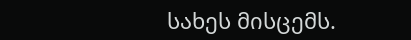სახეს მისცემს.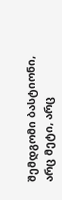შემდგომი ბასტიონი, არც მეტი, არც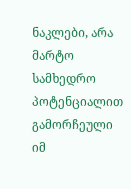ნაკლები, არა მარტო სამხედრო პოტენციალით გამორჩეული იმ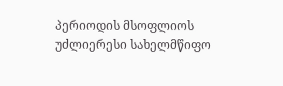პერიოდის მსოფლიოს უძლიერესი სახელმწიფო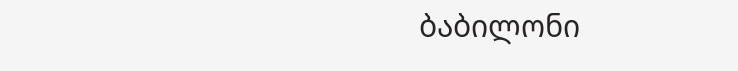ბაბილონი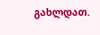გახლდათ.